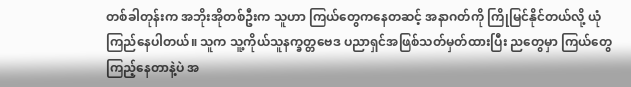တစ်ခါတုန်းက အဘိုးအိုတစ်ဦးက သူဟာ ကြယ်တွေကနေတဆင့် အနာဂတ်ကို ကြိုမြင်နိုင်တယ်လို့ ယုံကြည်နေပါတယ်။ သူက သူ့ကိုယ်သူနက္ခတ္တဗေဒ ပညာရှင်အဖြစ်သတ်မှတ်ထားပြီး ညတွေမှာ ကြယ်တွေကြည့်နေတာနဲ့ပဲ အ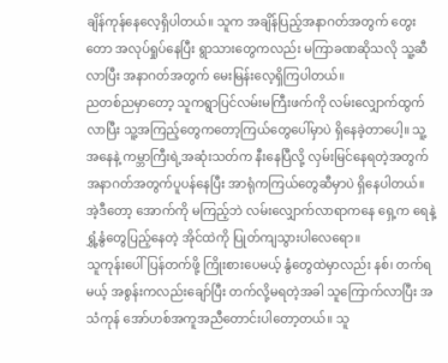ချိန်ကုန်နေလေ့ရှိပါတယ်။ သူက အချိန်ပြည့်အနာဂတ်အတွက် တွေးတော အလုပ်ရှုပ်နေပြီး ရွာသားတွေကလည်း မကြာခဏဆိုသလို သူ့ဆီလာပြီး အနာဂတ်အတွက် မေးမြန်းလေ့ရှိကြပါတယ်။
ညတစ်ညမှာတော့ သူကရွာပြင်လမ်းမကြီးဖက်ကို လမ်းလျှောက်ထွက်လာပြီး သူ့အကြည့်တွေကတော့ကြယ်တွေပေါ်မှာပဲ ရှိနေခဲ့တာပေါ့။ သူ့အနေနဲ့ ကမ္ဘာကြီးရဲ့အဆုံးသတ်က နီးနေပြီလို့ လှမ်းမြင်နေရတဲ့အတွက် အနာဂတ်အတွက်ပူပန်နေပြီး အာရုံကကြယ်တွေဆီမှာပဲ ရှိနေပါတယ်။ အဲ့ဒီတော့ အောက်ကို မကြည့်ဘဲ လမ်းလျှောက်လာရာကနေ ရှေ့က ရေနဲ့ ရွှံ့နွံတွေပြည့်နေတဲ့ အိုင်ထဲကို ပြုတ်ကျသွားပါလေရော။
သူကုန်းပေါ်ပြန်တက်ဖို့ ကြိုးစားပေမယ့် နွံတွေထဲမှာလည်း နစ်၊ တက်ရမယ့် အစွန်းကလည်းချော်ပြီး တက်လို့မရတဲ့အခါ သူကြောက်လာပြီး အသံကုန် အော်ဟစ်အကူအညီတောင်းပါတော့တယ်။ သူ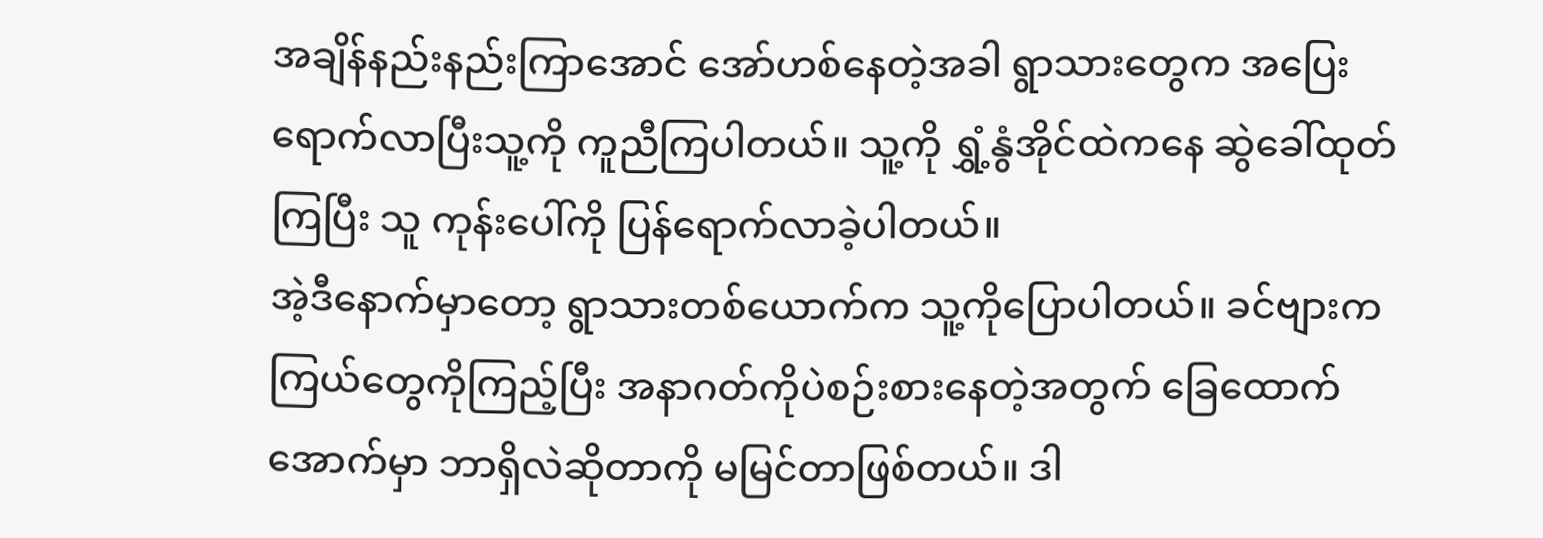အချိန်နည်းနည်းကြာအောင် အော်ဟစ်နေတဲ့အခါ ရွာသားတွေက အပြေးရောက်လာပြီးသူ့ကို ကူညီကြပါတယ်။ သူ့ကို ရွှံ့နွံအိုင်ထဲကနေ ဆွဲခေါ်ထုတ်ကြပြီး သူ ကုန်းပေါ်ကို ပြန်ရောက်လာခဲ့ပါတယ်။
အဲ့ဒီနောက်မှာတော့ ရွာသားတစ်ယောက်က သူ့ကိုပြောပါတယ်။ ခင်ဗျားက ကြယ်တွေကိုကြည့်ပြီး အနာဂတ်ကိုပဲစဉ်းစားနေတဲ့အတွက် ခြေထောက်အောက်မှာ ဘာရှိလဲဆိုတာကို မမြင်တာဖြစ်တယ်။ ဒါ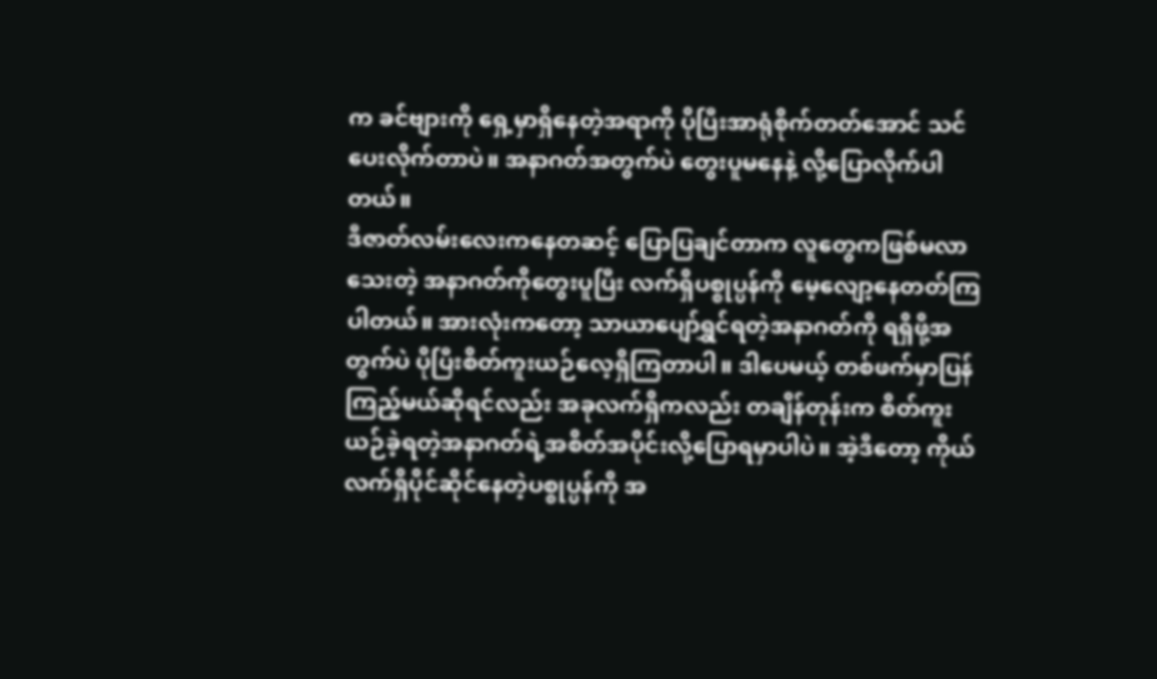က ခင်ဗျားကို ရှေ့မှာရှိနေတဲ့အရာကို ပိုပြီးအာရုံစိုက်တတ်အောင် သင်ပေးလိုက်တာပဲ။ အနာဂတ်အတွက်ပဲ တွေးပူမနေနဲ့ လို့ပြောလိုက်ပါတယ်။
ဒီဇာတ်လမ်းလေးကနေတဆင့် ပြောပြချင်တာက လူတွေကဖြစ်မလာသေးတဲ့ အနာဂတ်ကိုတွေးပူပြီး လက်ရှိပစ္စုပ္ပန်ကို မေ့လျော့နေတတ်ကြပါတယ်။ အားလုံးကတော့ သာယာပျော်ရွှင်ရတဲ့အနာဂတ်ကို ရရှိဖို့အတွက်ပဲ ပိုပြီးစိတ်ကူးယဉ်လေ့ရှိကြတာပါ။ ဒါပေမယ့် တစ်ဖက်မှာပြန်ကြည့်မယ်ဆိုရင်လည်း အခုလက်ရှိကလည်း တချိန်တုန်းက စိတ်ကူးယဉ်ခဲ့ရတဲ့အနာဂတ်ရဲ့အစိတ်အပိုင်းလို့ပြောရမှာပါပဲ။ အဲ့ဒီတော့ ကိုယ်လက်ရှိပိုင်ဆိုင်နေတဲ့ပစ္စုပ္ပန်ကို အ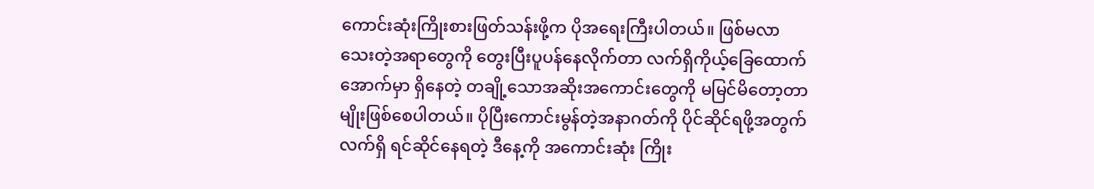ကောင်းဆုံးကြိုးစားဖြတ်သန်းဖို့က ပိုအရေးကြီးပါတယ်။ ဖြစ်မလာသေးတဲ့အရာတွေကို တွေးပြီးပူပန်နေလိုက်တာ လက်ရှိကိုယ့်ခြေထောက်အောက်မှာ ရှိနေတဲ့ တချို့သောအဆိုးအကောင်းတွေကို မမြင်မိတော့တာမျိုးဖြစ်စေပါတယ်။ ပိုပြီးကောင်းမွန်တဲ့အနာဂတ်ကို ပိုင်ဆိုင်ရဖို့အတွက် လက်ရှိ ရင်ဆိုင်နေရတဲ့ ဒီနေ့ကို အကောင်းဆုံး ကြိုး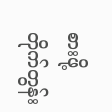စားဖို့ တိုက်တွန်း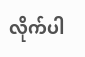လိုက်ပါ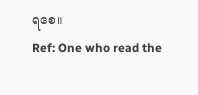ရစေ။
Ref: One who read the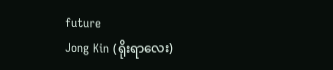future
Jong Kin (ရိုးရာလေး)